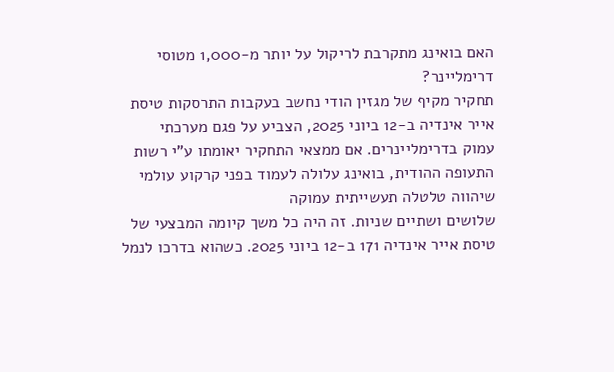האם בואינג מתקרבת לריקול על יותר מ-1,000 מטוסי דרימליינר?
תחקיר מקיף של מגזין הודי נחשב בעקבות התרסקות טיסת אייר אינדיה ב-12 ביוני 2025, הצביע על פגם מערכתי
עמוק בדרימליינרים. אם ממצאי התחקיר יאומתו ע"י רשות התעופה ההודית, בואינג עלולה לעמוד בפני קרקוע עולמי שיהווה טלטלה תעשייתית עמוקה
שלושים ושתיים שניות. זה היה כל משך קיומה המבצעי של טיסת אייר אינדיה 171 ב-12 ביוני 2025. כשהוא בדרכו לנמל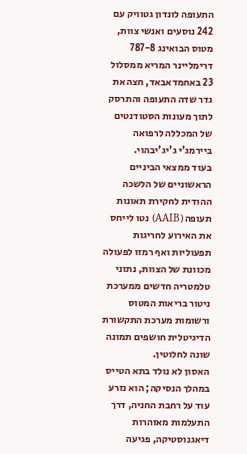התעופה לונדון גטוויק עם 242 נוסעים ואנשי צוות, מטוס הבואינג 787-8 דרימליינר המריא ממסלול 23 באחמדאבאד, חצה את גדר שדה התעופה והתרסק לתוך מעונות הסטודנטים של המכללה לרפואה ביירמג'י ג'יג'יבהוי.
בעוד ממצאי הביניים הראשוניים של הלשכה ההודית לחקירת תאונות תעופה (AAIB) נטו לייחס את האירוע לחריגות תפעוליות ואף רמזו לפעולה מכוונת של הצוות, נתוני טלמטריה חדשים ממערכת ניטור בריאות המטוס ורשומות מערכת התקשורת הדיגיטלית חושפים תמונה שונה לחלוטין.
האסון לא נולד בתא הטייס במהלך הנסיקה; הוא נזרע עוד על רחבת החניה, דרך התעלמות מאזהרות דיאגנוסטיקה, פגיעה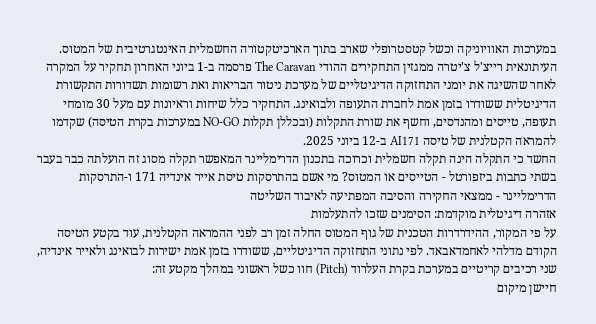במערכות האוויוניקה וכשל קטסטרופלי שארב בתוך הארכיטקטורה החשמלית האינטגרטיבית של המטוס.
העיתונאית רייצ'ל צ'יטרה ממגזין התחקירים ההודי The Caravan פרסמה ב-1 ביוני האחרון תחקיר על המקרה לאחר שהשיגה את יומני התחזוקה הדיגיטליים של מערכת ניטור הבריאות ואת רשומות תשדורות התקשורת הדיגיטלית ששודרו בזמן אמת לחברת התעופה ולבואינג. התחקיר כלל שיחות וראיונות עם מעל 30 מומחי תעופה, טייסים ומהנדסים, וחשף את שורת התקלות (ובכללן תקלות NO-GO במערכות בקרת הטיסה) שקדמו להמראה הקטלנית של טיסה AI171 ב-12 ביוני 2025.
החשד כי התקלה הינה תקלה חשמלית וכרוכה בתכנון הדרימליינר המאפשר תקלה מסוג זה הועלתה כבר בעבר בשתי כתבות ביזפורטל - הטייסים או המטוס? מי אשם בהתרסקות טיסת אייר אינדיה 171 ו-התרסקות הדרימליינר - ממצאי החקירה והסיבה המפתיעה לאיבוד השליטה
אזהרה דיגיטלית מוקדמת: הסימנים שזכו להתעלמות
על פי המקור, ההידרדרות הטכנית של גוף המטוס החלה זמן רב לפני ההמראה הקטלנית, עוד בקטע הטיסה הקודם מדלהי לאחמדאבאד. לפי נתוני התחזוקה הדיגיטליים, ששודרו בזמן אמת ישירות לבואינג ולאייר אינדיה, שני רכיבים קריטיים במערכת בקרת העלרוד (Pitch) חוו כשל ראשוני במהלך מקטע זה:
חיישן מיקום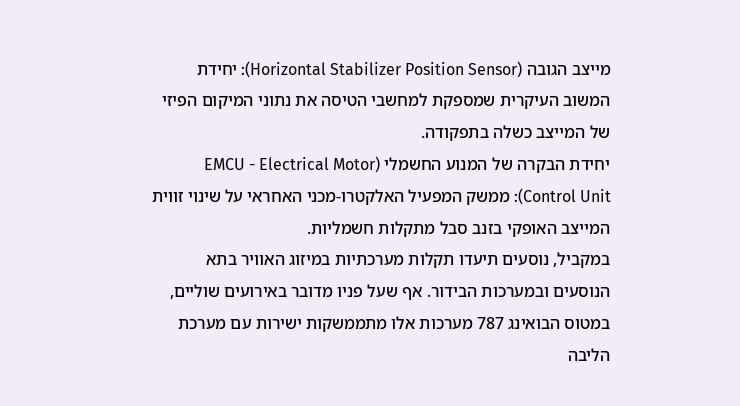מייצב הגובה (Horizontal Stabilizer Position Sensor): יחידת המשוב העיקרית שמספקת למחשבי הטיסה את נתוני המיקום הפיזי של המייצב כשלה בתפקודה.
יחידת הבקרה של המנוע החשמלי (EMCU - Electrical Motor Control Unit): ממשק המפעיל האלקטרו-מכני האחראי על שינוי זווית המייצב האופקי בזנב סבל מתקלות חשמליות.
במקביל, נוסעים תיעדו תקלות מערכתיות במיזוג האוויר בתא הנוסעים ובמערכות הבידור. אף שעל פניו מדובר באירועים שוליים, במטוס הבואינג 787 מערכות אלו מתממשקות ישירות עם מערכת הליבה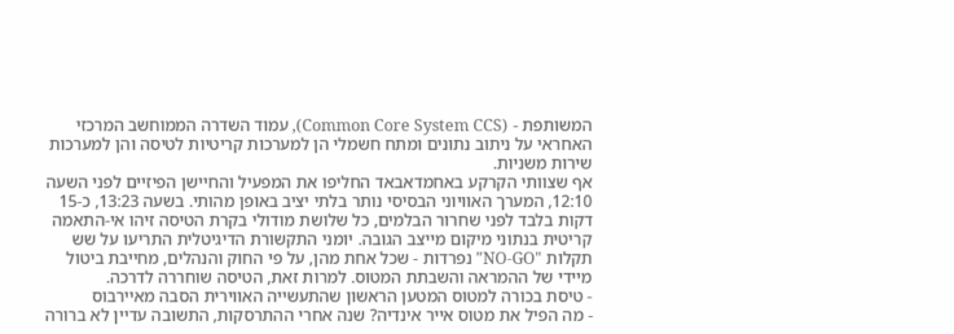המשותפת - (Common Core System CCS), עמוד השדרה הממוחשב המרכזי האחראי על ניתוב נתונים ומתח חשמלי הן למערכות קריטיות לטיסה והן למערכות שירות משניות.
אף שצוותי הקרקע באחמדאבאד החליפו את המפעיל והחיישן הפיזיים לפני השעה 12:10, המערך האוויוני הבסיסי נותר בלתי יציב באופן מהותי. בשעה 13:23, כ-15 דקות בלבד לפני שחרור הבלמים, כל שלושת מודולי בקרת הטיסה זיהו אי-התאמה קריטית בנתוני מיקום מייצב הגובה. יומני התקשורת הדיגיטלית התריעו על שש תקלות "NO-GO" נפרדות - שכל אחת מהן, על פי החוק והנהלים, מחייבת ביטול מיידי של ההמראה והשבתת המטוס. למרות זאת, הטיסה שוחררה לדרכה.
- טיסת בכורה למטוס המטען הראשון שהתעשייה האווירית הסבה מאיירבוס
- מה הפיל את מטוס אייר אינדיה? שנה אחרי ההתרסקות, התשובה עדיין לא ברורה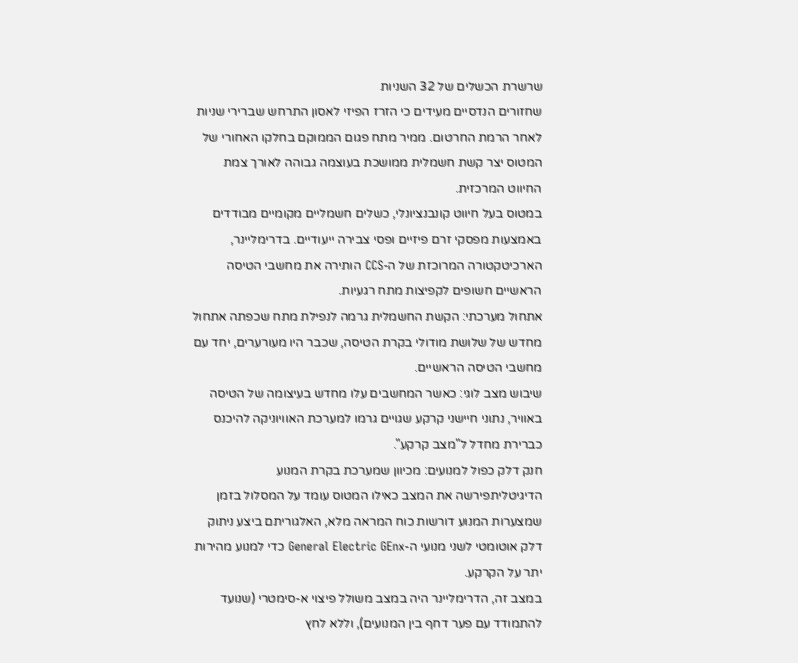שרשרת הכשלים של 32 השניות
שחזורים הנדסיים מעידים כי הזרז הפיזי לאסון התרחש שברירי שניות לאחר הרמת החרטום. ממיר מתח פגום הממוקם בחלקו האחורי של המטוס יצר קשת חשמלית ממושכת בעוצמה גבוהה לאורך צמת החיווט המרכזית.
במטוס בעל חיווט קונבנציונלי, כשלים חשמליים מקומיים מבודדים באמצעות מפסקי זרם פיזיים ופסי צבירה ייעודיים. בדרימליינר, הארכיטקטורה המרוכזת של ה-CCS הותירה את מחשבי הטיסה הראשיים חשופים לקפיצות מתח רגעיות.
אתחול מערכתי: הקשת החשמלית גרמה לנפילת מתח שכפתה אתחול מחדש של שלושת מודולי בקרת הטיסה, שכבר היו מעורערים, יחד עם מחשבי הטיסה הראשיים.
שיבוש מצב לוגי: כאשר המחשבים עלו מחדש בעיצומה של הטיסה באוויר, נתוני חיישני קרקע שגויים גרמו למערכת האוויוניקה להיכנס כברירת מחדל ל"מצב קרקע".
חנק דלק כפול למנועים: מכיוון שמערכת בקרת המנוע הדיגיטליתפירשה את המצב כאילו המטוס עומד על המסלול בזמן שמצערות המנוע דורשות כוח המראה מלא, האלגוריתם ביצע ניתוק דלק אוטומטי לשני מנועי ה-General Electric GEnx כדי למנוע מהירות יתר על הקרקע.
במצב זה, הדרימליינר היה במצב משולל פיצוי א-סימטרי (שנועד להתמודד עם פער דחף בין המנועים), וללא לחץ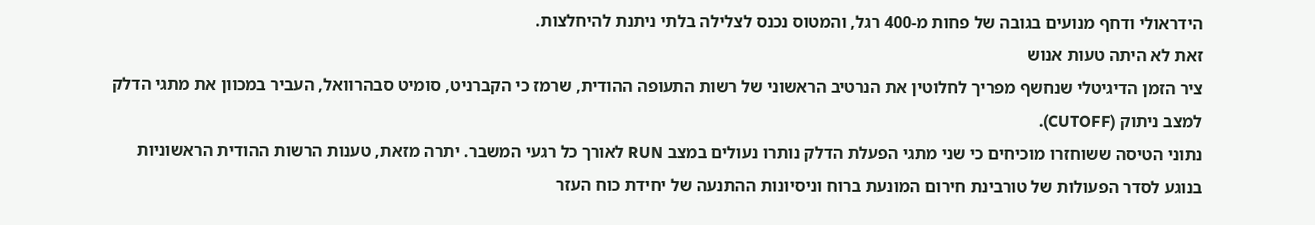הידראולי ודחף מנועים בגובה של פחות מ-400 רגל, והמטוס נכנס לצלילה בלתי ניתנת להיחלצות.
זאת לא היתה טעות אנוש
ציר הזמן הדיגיטלי שנחשף מפריך לחלוטין את הנרטיב הראשוני של רשות התעופה ההודית, שרמז כי הקברניט, סומיט סבהרוואל, העביר במכוון את מתגי הדלק למצב ניתוק (CUTOFF).
נתוני הטיסה ששוחזרו מוכיחים כי שני מתגי הפעלת הדלק נותרו נעולים במצב RUN לאורך כל רגעי המשבר. יתרה מזאת, טענות הרשות ההודית הראשוניות בנוגע לסדר הפעולות של טורבינת חירום המונעת ברוח וניסיונות ההתנעה של יחידת כוח העזר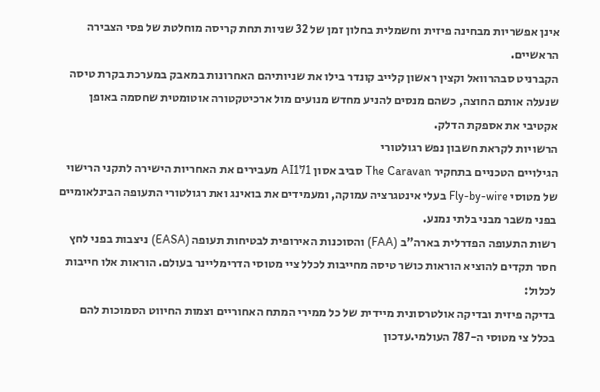אינן אפשריות מבחינה פיזית וחשמלית בחלון זמן של 32 שניות תחת קריסה מוחלטת של פסי הצבירה הראשיים.
הקברניט סבהרוואל וקצין ראשון קלייב קונדר בילו את שניותיהם האחרונות במאבק במערכת בקרת טיסה שנעלה אותם החוצה, כשהם מנסים להניע מחדש מנועים מול ארכיטקטורה אוטומטית שחסמה באופן אקטיבי את אספקת הדלק.
הרשויות לקראת חשבון נפש רגולטורי
הגילויים הטכניים בתחקיר The Caravan סביב אסון AI171 מעבירים את האחריות הישירה לתקני הרישוי של מטוסי Fly-by-wire בעלי אינטגרציה עמוקה, ומעמידים את בואינג ואת רגולטורי התעופה הבינלאומיים בפני משבר מבני בלתי נמנע.
רשות התעופה הפדרלית בארה"ב (FAA) והסוכנות האירופית לבטיחות תעופה (EASA) ניצבות בפני לחץ חסר תקדים להוציא הוראות כושר טיסה מחייבות לכלל ציי מטוסי הדרימליינר בעולם. הוראות אלו חייבות לכלול:
בדיקה פיזית ובדיקה אולטרסונית מיידית של כל ממירי המתח האחוריים וצמות החיווט הסמוכות להם בכלל צי מטוסי ה-787 העולמי.עדכון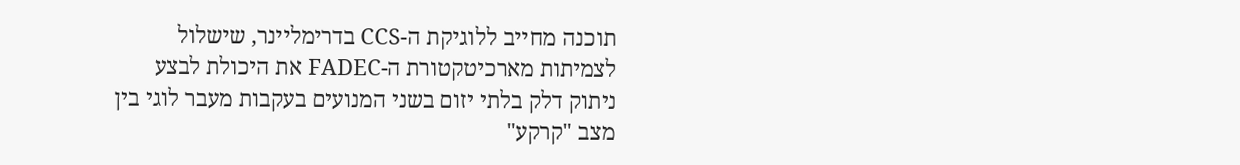תוכנה מחייב ללוגיקת ה-CCS בדרימליינר, שישלול לצמיתות מארכיטקטורת ה-FADEC את היכולת לבצע ניתוק דלק בלתי יזום בשני המנועים בעקבות מעבר לוגי בין מצב "קרקע"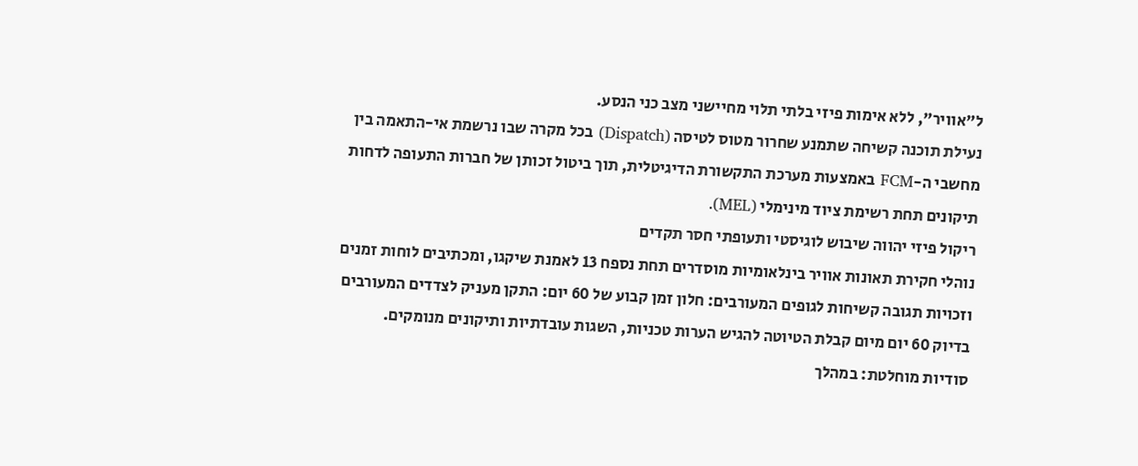ל"אוויר", ללא אימות פיזי בלתי תלוי מחיישני מצב כני הנסע.
נעילת תוכנה קשיחה שתמנע שחרור מטוס לטיסה (Dispatch) בכל מקרה שבו נרשמת אי-התאמה בין מחשבי ה-FCM באמצעות מערכת התקשורת הדיגיטלית, תוך ביטול זכותן של חברות התעופה לדחות תיקונים תחת רשימת ציוד מינימלי (MEL).
ריקול פיזי יהווה שיבוש לוגיסטי ותעופתי חסר תקדים
נוהלי חקירת תאונות אוויר בינלאומיות מוסדרים תחת נספח 13 לאמנת שיקגו, ומכתיבים לוחות זמנים וזכויות תגובה קשיחות לגופים המעורבים: חלון זמן קבוע של 60 יום: התקן מעניק לצדדים המעורבים בדיוק 60 יום מיום קבלת הטיוטה להגיש הערות טכניות, השגות עובדתיות ותיקונים מנומקים. סודיות מוחלטת: במהלך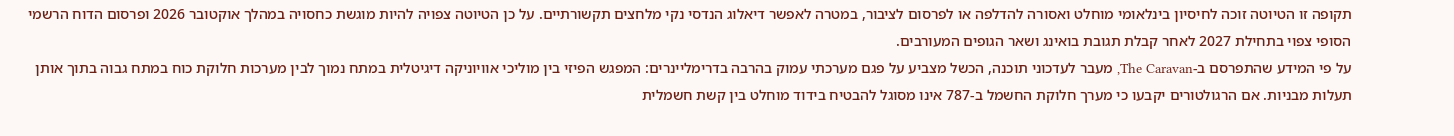תקופה זו הטיוטה זוכה לחיסיון בינלאומי מוחלט ואסורה להדלפה או לפרסום לציבור, במטרה לאפשר דיאלוג הנדסי נקי מלחצים תקשורתיים. על כן הטיוטה צפויה להיות מוגשת כחסויה במהלך אוקטובר 2026 ופרסום הדוח הרשמי הסופי צפוי בתחילת 2027 לאחר קבלת תגובת בואינג ושאר הגופים המעורבים.
על פי המידע שהתפרסם ב-The Caravan, מעבר לעדכוני תוכנה, הכשל מצביע על פגם מערכתי עמוק בהרבה בדרימליינרים: המפגש הפיזי בין מוליכי אוויוניקה דיגיטלית במתח נמוך לבין מערכות חלוקת כוח במתח גבוה בתוך אותן תעלות מבניות. אם הרגולטורים יקבעו כי מערך חלוקת החשמל ב-787 אינו מסוגל להבטיח בידוד מוחלט בין קשת חשמלית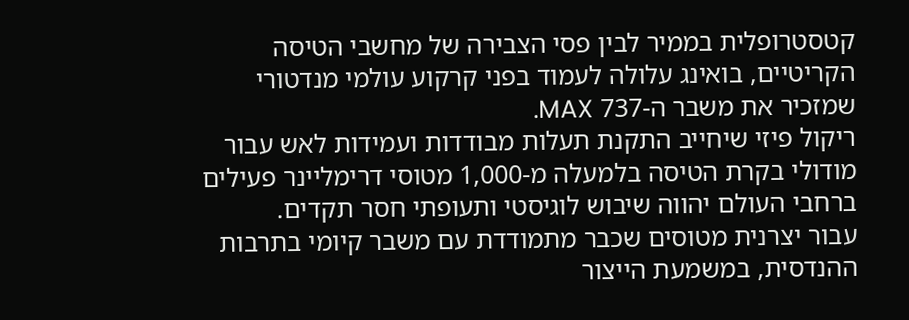קטסטרופלית בממיר לבין פסי הצבירה של מחשבי הטיסה הקריטיים, בואינג עלולה לעמוד בפני קרקוע עולמי מנדטורי שמזכיר את משבר ה-737 MAX.
ריקול פיזי שיחייב התקנת תעלות מבודדות ועמידות לאש עבור מודולי בקרת הטיסה בלמעלה מ-1,000 מטוסי דרימליינר פעילים ברחבי העולם יהווה שיבוש לוגיסטי ותעופתי חסר תקדים.
עבור יצרנית מטוסים שכבר מתמודדת עם משבר קיומי בתרבות ההנדסית, במשמעת הייצור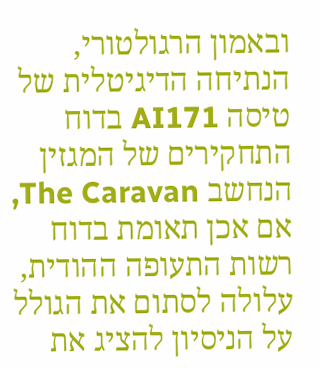ובאמון הרגולטורי, הנתיחה הדיגיטלית של טיסה AI171 בדוח התחקירים של המגזין הנחשב The Caravan, אם אכן תאומת בדוח רשות התעופה ההודית, עלולה לסתום את הגולל על הניסיון להציג את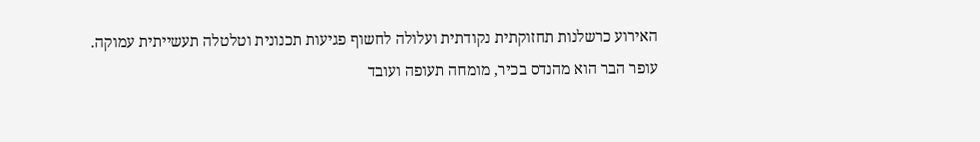האירוע כרשלנות תחזוקתית נקודתית ועלולה לחשוף פגיעות תכנונית וטלטלה תעשייתית עמוקה.
עופר הבר הוא מהנדס בכיר, מומחה תעופה ועובד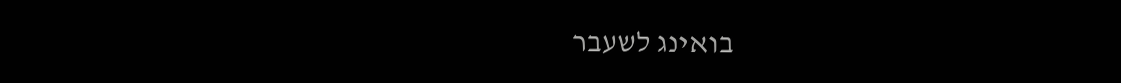בואינג לשעבר